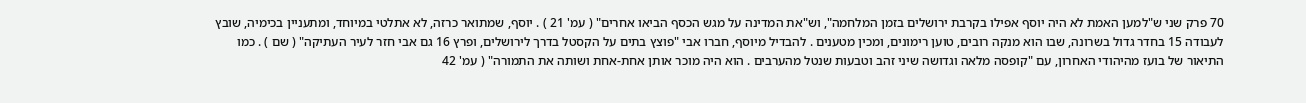70 פרק שני ש"למען האמת לא היה יוסף אפילו בקרבת ירושלים בזמן המלחמה", וש"את המדינה על מגש הכסף הביאו אחרים" ( עמ' 21 ) . יוסף, שמתואר כרזה, לא אתלטי במיוחד, ומתעניין בכימיה, שובץ לעבודה 15 בחדר גדול בשרונה, שבו הוא מנקה רובים, טוען רימונים, ומכין מטענים . להבדיל מיוסף, חברו אבי "פוצץ בתים על הקסטל בדרך לירושלים, ופרץ 16 גם אבי חזר לעיר העתיקה" ( שם ) . כמו התיאור של בועז מהיהודי האחרון, עם "קופסה מלאה וגדושה שיני זהב וטבעות שנטל מהערבים . הוא היה מוכר אותן אחת-אחת ושותה את התמורה" ( עמ' 42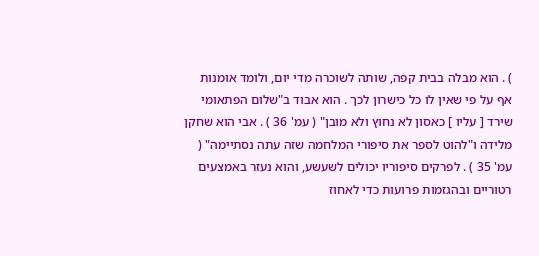) . הוא מבלה בבית קפה, שותה לשוכרה מדי יום, ולומד אומנות אף על פי שאין לו כל כישרון לכך . הוא אבוד ב"שלום הפתאומי שירד [ עליו ] כאסון לא נחוץ ולא מובן" ( עמ' 36 ) . אבי הוא שחקן מלידה ו"להוט לספר את סיפורי המלחמה שזה עתה נסתיימה" ( עמ' 35 ) . לפרקים סיפוריו יכולים לשעשע, והוא נעזר באמצעים רטוריים ובהגזמות פרועות כדי לאחוז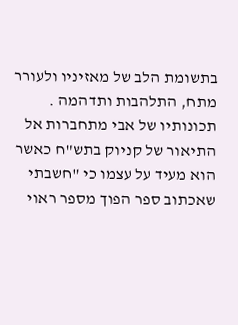בתשומת הלב של מאזיניו ולעורר מתח, התלהבות ותדהמה . תכונותיו של אבי מתחברות אל התיאור של קניוק בתש"ח כאשר הוא מעיד על עצמו כי "חשבתי שאכתוב ספר הפוך מספר ראוי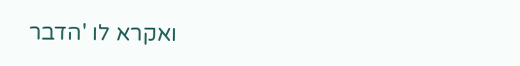ואקרא לו 'הדבר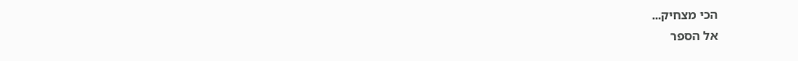הכי מצחיק...
אל הספר